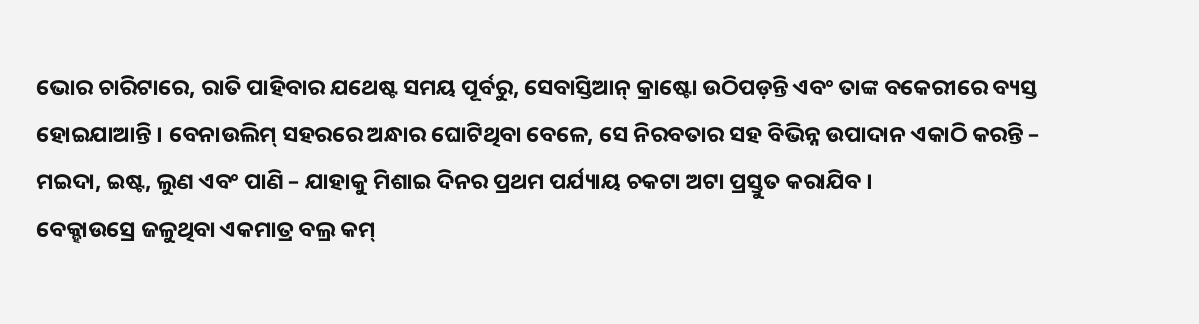ଭୋର ଚାରିଟାରେ, ରାତି ପାହିବାର ଯଥେଷ୍ଟ ସମୟ ପୂର୍ବରୁ, ସେବାସ୍ତିଆନ୍ କ୍ରାଷ୍ଟୋ ଉଠିପଡ଼ନ୍ତି ଏବଂ ତାଙ୍କ ବକେରୀରେ ବ୍ୟସ୍ତ ହୋଇଯାଆନ୍ତି । ବେନାଉଲିମ୍ ସହରରେ ଅନ୍ଧାର ଘୋଟିଥିବା ବେଳେ, ସେ ନିରବତାର ସହ ବିଭିନ୍ନ ଉପାଦାନ ଏକାଠି କରନ୍ତି – ମଇଦା, ଇଷ୍ଟ, ଲୁଣ ଏବଂ ପାଣି – ଯାହାକୁ ମିଶାଇ ଦିନର ପ୍ରଥମ ପର୍ଯ୍ୟାୟ ଚକଟା ଅଟା ପ୍ରସ୍ତୁତ କରାଯିବ ।
ବେକ୍ହାଉସ୍ରେ ଜଳୁଥିବା ଏକମାତ୍ର ବଲ୍ର କମ୍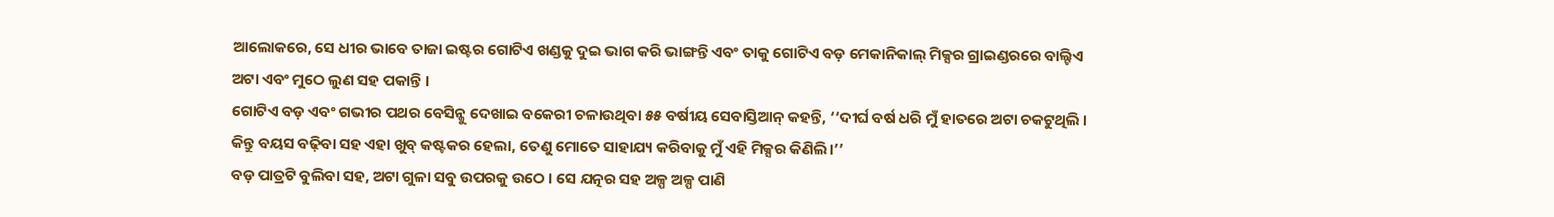ଆଲୋକରେ, ସେ ଧୀର ଭାବେ ତାଜା ଇଷ୍ଟର ଗୋଟିଏ ଖଣ୍ଡକୁ ଦୁଇ ଭାଗ କରି ଭାଙ୍ଗନ୍ତି ଏବଂ ତାକୁ ଗୋଟିଏ ବଡ଼ ମେକାନିକାଲ୍ ମିକ୍ସର ଗ୍ରାଇଣ୍ଡରରେ ବାଲ୍ଟିଏ ଅଟା ଏବଂ ମୁଠେ ଲୁଣ ସହ ପକାନ୍ତି ।
ଗୋଟିଏ ବଡ଼ ଏବଂ ଗଭୀର ପଥର ବେସିନ୍କୁ ଦେଖାଇ ବକେରୀ ଚଳାଉଥିବା ୫୫ ବର୍ଷୀୟ ସେବାସ୍ତିଆନ୍ କହନ୍ତି, ‘‘ଦୀର୍ଘ ବର୍ଷ ଧରି ମୁଁ ହାତରେ ଅଟା ଚକଟୁଥିଲି । କିନ୍ତୁ ବୟସ ବଢ଼ିବା ସହ ଏହା ଖୁବ୍ କଷ୍ଟକର ହେଲା, ତେଣୁ ମୋତେ ସାହାଯ୍ୟ କରିବାକୁ ମୁଁ ଏହି ମିକ୍ସର କିଣିଲି।’’
ବଡ଼ ପାତ୍ରଟି ବୁଲିବା ସହ, ଅଟା ଗୁଳା ସବୁ ଉପରକୁ ଉଠେ । ସେ ଯତ୍ନର ସହ ଅଳ୍ପ ଅଳ୍ପ ପାଣି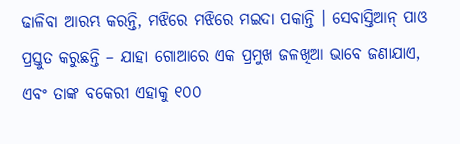ଢାଳିବା ଆରମ୍ଭ କରନ୍ତି, ମଝିରେ ମଝିରେ ମଇଦା ପକାନ୍ତି । ସେବାସ୍ତିଆନ୍ ପାଓ ପ୍ରସ୍ତୁତ କରୁଛନ୍ତି – ଯାହା ଗୋଆରେ ଏକ ପ୍ରମୁଖ ଜଳଖିଆ ଭାବେ ଜଣାଯାଏ, ଏବଂ ତାଙ୍କ ବକେରୀ ଏହାକୁ ୧୦୦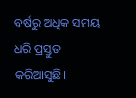ବର୍ଷରୁ ଅଧିକ ସମୟ ଧରି ପ୍ରସ୍ତୁତ କରିଆସୁଛି।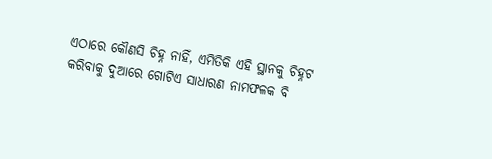ଏଠାରେ କୌଣସି ଚିହ୍ନ ନାହିଁ, ଏମିତିକି ଏହି ସ୍ଥାନକୁ ଚିହ୍ନଟ କରିବାକୁ ଦୁଆରେ ଗୋଟିଏ ସାଧାରଣ ନାମଫଳକ ବି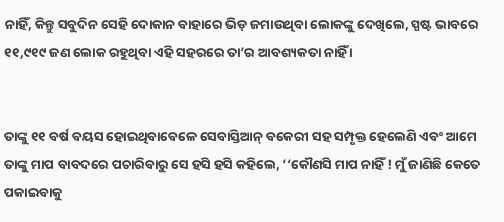ନାହିଁ, କିନ୍ତୁ ସବୁଦିନ ସେହି ଦୋକାନ ବାହାରେ ଭିଡ଼ ଜମାଉଥିବା ଲୋକଙ୍କୁ ଦେଖିଲେ, ସ୍ପଷ୍ଟ ଭାବରେ ୧୧,୯୧୯ ଜଣ ଲୋକ ରହୁଥିବା ଏହି ସହରରେ ତା’ର ଆବଶ୍ୟକତା ନାହିଁ ।


ତାଙ୍କୁ ୧୧ ବର୍ଷ ବୟସ ହୋଇଥିବାବେଳେ ସେବାସ୍ତିଆନ୍ ବକେରୀ ସହ ସମ୍ପୃକ୍ତ ହେଲେଣି ଏବଂ ଆମେ ତାଙ୍କୁ ମାପ ବାବଦରେ ପଚାରିବାରୁ ସେ ହସି ହସି କହିଲେ, ‘‘କୌଣସି ମାପ ନାହିଁ ! ମୁଁ ଜାଣିଛି କେତେ ପକାଇବାକୁ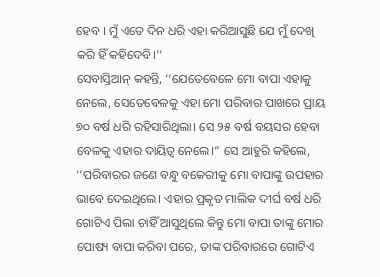ହେବ । ମୁଁ ଏତେ ଦିନ ଧରି ଏହା କରିଆସୁଛି ଯେ ମୁଁ ଦେଖି କରି ହିଁ କହିଦେବି।’’
ସେବାସ୍ତିଆନ୍ କହନ୍ତି, ‘‘ଯେତେବେଳେ ମୋ ବାପା ଏହାକୁ ନେଲେ, ସେତେବେଳକୁ ଏହା ମୋ ପରିବାର ପାଖରେ ପ୍ରାୟ ୭୦ ବର୍ଷ ଧରି ରହିସାରିଥିଲା। ସେ ୨୫ ବର୍ଷ ବୟସର ହେବା ବେଳକୁ ଏହାର ଦାୟିତ୍ୱ ନେଲେ।” ସେ ଆହୁରି କହିଲେ, ‘‘ପରିବାରର ଜଣେ ବନ୍ଧୁ ବକେରୀକୁ ମୋ ବାପାଙ୍କୁ ଉପହାର ଭାବେ ଦେଇଥିଲେ। ଏହାର ପ୍ରକୃତ ମାଲିକ ଦୀର୍ଘ ବର୍ଷ ଧରି ଗୋଟିଏ ପିଲା ଚାହିଁ ଆସୁଥିଲେ କିନ୍ତୁ ମୋ ବାପା ତାଙ୍କୁ ମୋର ପୋଷ୍ୟ ବାପା କରିବା ପରେ, ତାଙ୍କ ପରିବାରରେ ଗୋଟିଏ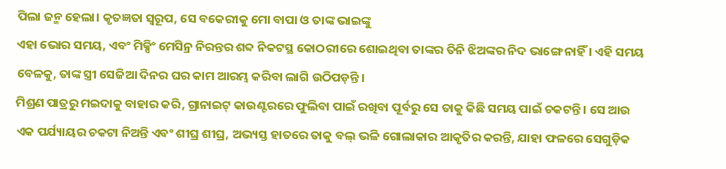ପିଲା ଜନ୍ମ ହେଲା। କୃତଜ୍ଞତା ସ୍ୱରୂପ, ସେ ବକେରୀକୁ ମୋ ବାପା ଓ ତାଙ୍କ ଭାଇଙ୍କୁ
ଏହା ଭୋର ସମୟ, ଏବଂ ମିକ୍ସିଂ ମେସିନ୍ର ନିରନ୍ତର ଶବ୍ଦ ନିକଟସ୍ଥ କୋଠରୀରେ ଶୋଇଥିବା ତାଙ୍କର ତିନି ଝିଅଙ୍କର ନିଦ ଭାଙ୍ଗେ ନାହିଁ । ଏହି ସମୟ ବେଳକୁ, ତାଙ୍କ ସ୍ତ୍ରୀ ସେଜିଆ ଦିନର ଘର କାମ ଆରମ୍ଭ କରିବା ଲାଗି ଉଠିପଡ଼ନ୍ତି ।
ମିଶ୍ରଣ ପାତ୍ରରୁ ମଇଦାକୁ ବାହାର କରି, ଗ୍ରାନାଇଟ୍ କାଉଣ୍ଟରରେ ଫୁଲିବା ପାଇଁ ରଖିବା ପୂର୍ବରୁ ସେ ତାକୁ କିଛି ସମୟ ପାଇଁ ଚକଟନ୍ତି । ସେ ଆଉ ଏକ ପର୍ଯ୍ୟାୟର ଚକଟା ନିଅନ୍ତି ଏବଂ ଶୀଘ୍ର ଶୀଘ୍ର, ଅଭ୍ୟସ୍ତ ହାତରେ ତାକୁ ବଲ୍ ଭଳି ଗୋଲାକାର ଆକୃତିର କରନ୍ତି, ଯାହା ଫଳରେ ସେଗୁଡ଼ିକ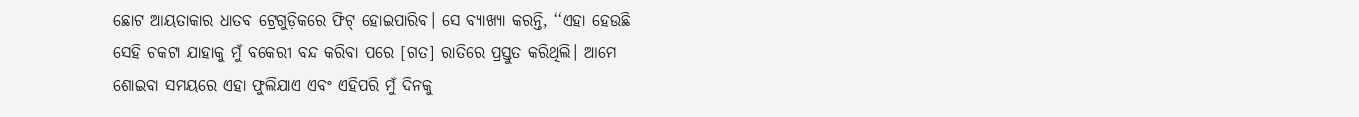ଛୋଟ ଆୟତାକାର ଧାତବ ଟ୍ରେଗୁଡ଼ିକରେ ଫିଟ୍ ହୋଇପାରିବ। ସେ ବ୍ୟାଖ୍ୟା କରନ୍ତି, ‘‘ଏହା ହେଉଛି ସେହି ଚକଟା ଯାହାକୁ ମୁଁ ବକେରୀ ବନ୍ଦ କରିବା ପରେ [ଗତ] ରାତିରେ ପ୍ରସ୍ତୁତ କରିଥିଲି। ଆମେ ଶୋଇବା ସମୟରେ ଏହା ଫୁଲିଯାଏ ଏବଂ ଏହିପରି ମୁଁ ଦିନକୁ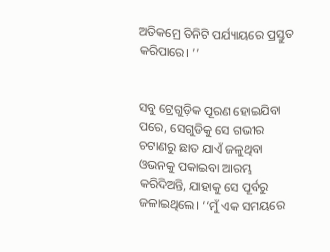ଅତିକମ୍ରେ ତିନିଟି ପର୍ଯ୍ୟାୟରେ ପ୍ରସ୍ତୁତ କରିପାରେ। ’’


ସବୁ ଟ୍ରେଗୁଡ଼ିକ ପୂରଣ ହୋଇଯିବା ପରେ, ସେଗୁଡିକୁ ସେ ଗଭୀର ଚଟାଣରୁ ଛାତ ଯାଏଁ ଜଳୁଥିବା ଓଭନକୁ ପକାଇବା ଆରମ୍ଭ କରିଦିଅନ୍ତି, ଯାହାକୁ ସେ ପୂର୍ବରୁ ଜଳାଇଥିଲେ। ‘‘ମୁଁ ଏକ ସମୟରେ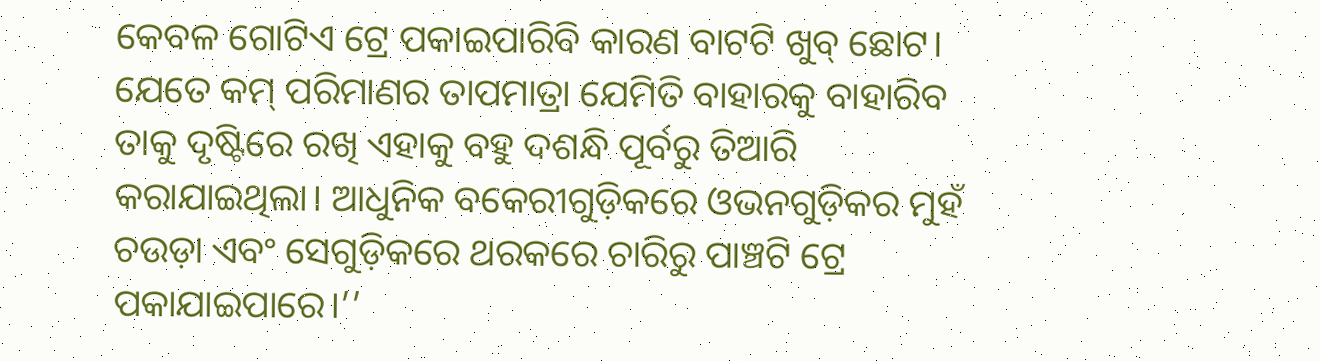କେବଳ ଗୋଟିଏ ଟ୍ରେ ପକାଇପାରିବି କାରଣ ବାଟଟି ଖୁବ୍ ଛୋଟ। ଯେତେ କମ୍ ପରିମାଣର ତାପମାତ୍ରା ଯେମିତି ବାହାରକୁ ବାହାରିବ ତାକୁ ଦୃଷ୍ଟିରେ ରଖି ଏହାକୁ ବହୁ ଦଶନ୍ଧି ପୂର୍ବରୁ ତିଆରି କରାଯାଇଥିଲା। ଆଧୁନିକ ବକେରୀଗୁଡ଼ିକରେ ଓଭନଗୁଡ଼ିକର ମୁହଁ ଚଉଡ଼ା ଏବଂ ସେଗୁଡ଼ିକରେ ଥରକରେ ଚାରିରୁ ପାଞ୍ଚଟି ଟ୍ରେ ପକାଯାଇପାରେ।’’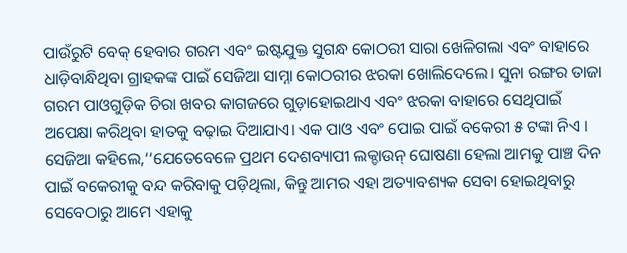ପାଉଁରୁଟି ବେକ୍ ହେବାର ଗରମ ଏବଂ ଇଷ୍ଟଯୁକ୍ତ ସୁଗନ୍ଧ କୋଠରୀ ସାରା ଖେଳିଗଲା ଏବଂ ବାହାରେ ଧାଡ଼ିବାନ୍ଧିଥିବା ଗ୍ରାହକଙ୍କ ପାଇଁ ସେଜିଆ ସାମ୍ନା କୋଠରୀର ଝରକା ଖୋଲିଦେଲେ। ସୁନା ରଙ୍ଗର ତାଜା ଗରମ ପାଓଗୁଡ଼ିକ ଚିରା ଖବର କାଗଜରେ ଗୁଡ଼ାହୋଇଥାଏ ଏବଂ ଝରକା ବାହାରେ ସେଥିପାଇଁ ଅପେକ୍ଷା କରିଥିବା ହାତକୁ ବଢ଼ାଇ ଦିଆଯାଏ। ଏକ ପାଓ ଏବଂ ପୋଇ ପାଇଁ ବକେରୀ ୫ ଟଙ୍କା ନିଏ ।
ସେଜିଆ କହିଲେ,‘‘ଯେତେବେଳେ ପ୍ରଥମ ଦେଶବ୍ୟାପୀ ଲକ୍ଡାଉନ୍ ଘୋଷଣା ହେଲା ଆମକୁ ପାଞ୍ଚ ଦିନ ପାଇଁ ବକେରୀକୁ ବନ୍ଦ କରିବାକୁ ପଡ଼ିଥିଲା, କିନ୍ତୁ ଆମର ଏହା ଅତ୍ୟାବଶ୍ୟକ ସେବା ହୋଇଥିବାରୁ ସେବେଠାରୁ ଆମେ ଏହାକୁ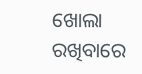ଖୋଲା ରଖିବାରେ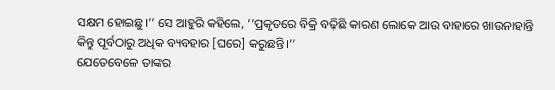ସକ୍ଷମ ହୋଇଛୁ।’’ ସେ ଆହୁରି କହିଲେ, ‘‘ପ୍ରକୃତରେ ବିକ୍ରି ବଢ଼ିଛି କାରଣ ଲୋକେ ଆଉ ବାହାରେ ଖାଉନାହାନ୍ତି କିନ୍ତୁ ପୂର୍ବଠାରୁ ଅଧିକ ବ୍ୟବହାର [ଘରେ] କରୁଛନ୍ତି।’’
ଯେତେବେଳେ ତାଙ୍କର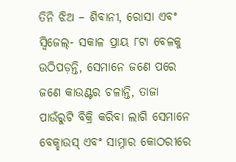ତିନି ଝିଅ – ଶିବାନୀ, ରୋସା ଏବଂ ସ୍ୱିଜେଲ୍- ସକାଳ ପ୍ରାୟ ୮ଟା ବେଳକୁ ଉଠିପଡ଼ନ୍ତି, ସେମାନେ ଜଣେ ପରେ ଜଣେ କାଉଣ୍ଟର ଚଳାନ୍ତି, ତାଜା ପାଉଁରୁଟି ବିକ୍ରି କରିବା ଲାଗି ସେମାନେ ବେକ୍ହାଉସ୍ ଏବଂ ସାମ୍ନାର କୋଠରୀରେ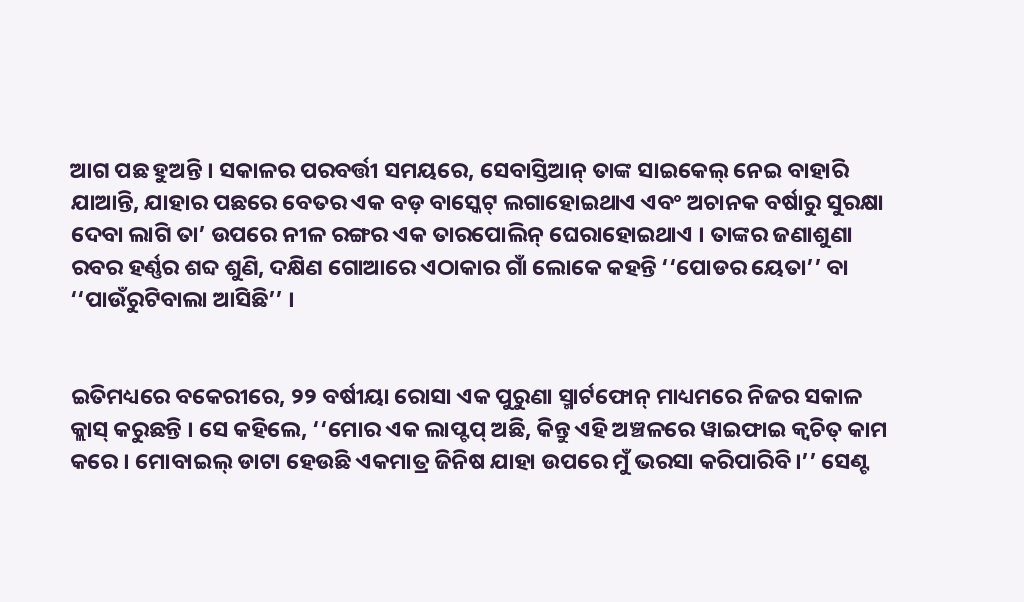ଆଗ ପଛ ହୁଅନ୍ତି । ସକାଳର ପରବର୍ତ୍ତୀ ସମୟରେ, ସେବାସ୍ତିଆନ୍ ତାଙ୍କ ସାଇକେଲ୍ ନେଇ ବାହାରି ଯାଆନ୍ତି, ଯାହାର ପଛରେ ବେତର ଏକ ବଡ଼ ବାସ୍କେଟ୍ ଲଗାହୋଇଥାଏ ଏବଂ ଅଚାନକ ବର୍ଷାରୁ ସୁରକ୍ଷା ଦେବା ଲାଗି ତା’ ଉପରେ ନୀଳ ରଙ୍ଗର ଏକ ତାରପୋଲିନ୍ ଘେରାହୋଇଥାଏ । ତାଙ୍କର ଜଣାଶୁଣା ରବର ହର୍ଣ୍ଣର ଶବ୍ଦ ଶୁଣି, ଦକ୍ଷିଣ ଗୋଆରେ ଏଠାକାର ଗାଁ ଲୋକେ କହନ୍ତି ‘‘ପୋଡର ୟେତା’’ ବା ‘‘ପାଉଁରୁଟିବାଲା ଆସିଛି’’ ।


ଇତିମଧ୍ୟରେ ବକେରୀରେ, ୨୨ ବର୍ଷୀୟା ରୋସା ଏକ ପୁରୁଣା ସ୍ମାର୍ଟଫୋନ୍ ମାଧ୍ୟମରେ ନିଜର ସକାଳ କ୍ଲାସ୍ କରୁଛନ୍ତି । ସେ କହିଲେ, ‘‘ମୋର ଏକ ଲାପ୍ଟପ୍ ଅଛି, କିନ୍ତୁ ଏହି ଅଞ୍ଚଳରେ ୱାଇଫାଇ କ୍ୱଚିତ୍ କାମ କରେ । ମୋବାଇଲ୍ ଡାଟା ହେଉଛି ଏକମାତ୍ର ଜିନିଷ ଯାହା ଉପରେ ମୁଁ ଭରସା କରିପାରିବି।’’ ସେଣ୍ଟ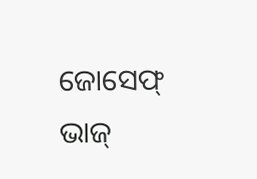ଜୋସେଫ୍ ଭାଜ୍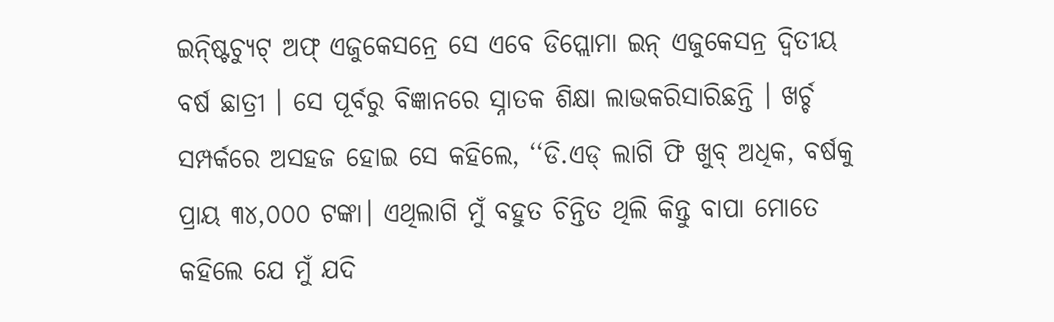ଇନ୍ଷ୍ଟିଚ୍ୟୁଟ୍ ଅଫ୍ ଏଜୁକେସନ୍ରେ ସେ ଏବେ ଡିପ୍ଲୋମା ଇନ୍ ଏଜୁକେସନ୍ର ଦ୍ୱିତୀୟ ବର୍ଷ ଛାତ୍ରୀ । ସେ ପୂର୍ବରୁ ବିଜ୍ଞାନରେ ସ୍ନାତକ ଶିକ୍ଷା ଲାଭକରିସାରିଛନ୍ତି । ଖର୍ଚ୍ଚ ସମ୍ପର୍କରେ ଅସହଜ ହୋଇ ସେ କହିଲେ, ‘‘ଡି.ଏଡ୍ ଲାଗି ଫି ଖୁବ୍ ଅଧିକ, ବର୍ଷକୁ ପ୍ରାୟ ୩୪,୦୦୦ ଟଙ୍କା। ଏଥିଲାଗି ମୁଁ ବହୁତ ଚିନ୍ତିତ ଥିଲି କିନ୍ତୁ ବାପା ମୋତେ କହିଲେ ଯେ ମୁଁ ଯଦି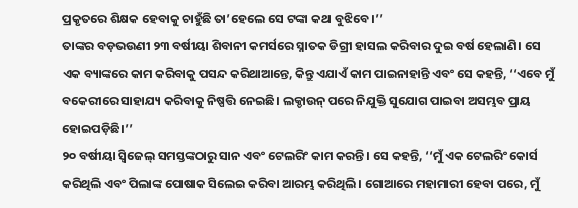ପ୍ରକୃତରେ ଶିକ୍ଷକ ହେବାକୁ ଚାହୁଁଛି ତା’ହେଲେ ସେ ଟଙ୍କା କଥା ବୁଝିବେ।’’
ତାଙ୍କର ବଡ଼ଭଉଣୀ ୨୩ ବର୍ଷୀୟା ଶିବାନୀ କମର୍ସରେ ସ୍ନାତକ ଡିଗ୍ରୀ ହାସଲ କରିବାର ଦୁଇ ବର୍ଷ ହେଲାଣି। ସେ ଏକ ବ୍ୟାଙ୍କରେ କାମ କରିବାକୁ ପସନ୍ଦ କରିଥାଆନ୍ତେ, କିନ୍ତୁ ଏଯାଏଁ କାମ ପାଇନାହାନ୍ତି ଏବଂ ସେ କହନ୍ତି, ‘‘ଏବେ ମୁଁ ବକେରୀରେ ସାହାଯ୍ୟ କରିବାକୁ ନିଷ୍ପତ୍ତି ନେଇଛି। ଲକ୍ଡାଉନ୍ ପରେ ନିଯୁକ୍ତି ସୁଯୋଗ ପାଇବା ଅସମ୍ଭବ ପ୍ରାୟ ହୋଇପଡ଼ିଛି।’’
୨୦ ବର୍ଷୀୟା ସ୍ୱିଜେଲ୍ ସମସ୍ତଙ୍କଠାରୁ ସାନ ଏବଂ ଟେଲରିଂ କାମ କରନ୍ତି । ସେ କହନ୍ତି, ‘‘ମୁଁ ଏକ ଟେଲରିଂ କୋର୍ସ କରିଥିଲି ଏବଂ ପିଲାଙ୍କ ପୋଷାକ ସିଲେଇ କରିବା ଆରମ୍ଭ କରିଥିଲି। ଗୋଆରେ ମହାମାରୀ ହେବା ପରେ, ମୁଁ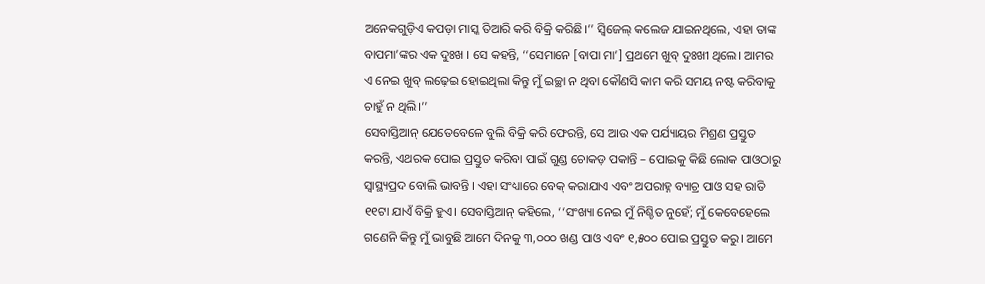ଅନେକଗୁଡ଼ିଏ କପଡ଼ା ମାସ୍କ ତିଆରି କରି ବିକ୍ରି କରିଛି।’’ ସ୍ୱିଜେଲ୍ କଲେଜ ଯାଇନଥିଲେ, ଏହା ତାଙ୍କ ବାପମା’ଙ୍କର ଏକ ଦୁଃଖ । ସେ କହନ୍ତି, ‘‘ସେମାନେ [ବାପା ମା’] ପ୍ରଥମେ ଖୁବ୍ ଦୁଃଖୀ ଥିଲେ। ଆମର ଏ ନେଇ ଖୁବ୍ ଲଢ଼େଇ ହୋଇଥିଲା କିନ୍ତୁ ମୁଁ ଇଚ୍ଛା ନ ଥିବା କୌଣସି କାମ କରି ସମୟ ନଷ୍ଟ କରିବାକୁ ଚାହୁଁ ନ ଥିଲି।’’
ସେବାସ୍ତିଆନ୍ ଯେତେବେଳେ ବୁଲି ବିକ୍ରି କରି ଫେରନ୍ତି, ସେ ଆଉ ଏକ ପର୍ଯ୍ୟାୟର ମିଶ୍ରଣ ପ୍ରସ୍ତୁତ କରନ୍ତି, ଏଥରକ ପୋଇ ପ୍ରସ୍ତୁତ କରିବା ପାଇଁ ଗୁଣ୍ଡ ଚୋକଡ଼ ପକାନ୍ତି – ପୋଇକୁ କିଛି ଲୋକ ପାଓଠାରୁ ସ୍ୱାସ୍ଥ୍ୟପ୍ରଦ ବୋଲି ଭାବନ୍ତି । ଏହା ସଂଧ୍ୟାରେ ବେକ୍ କରାଯାଏ ଏବଂ ଅପରାହ୍ନ ବ୍ୟାଚ୍ର ପାଓ ସହ ରାତି ୧୧ଟା ଯାଏଁ ବିକ୍ରି ହୁଏ। ସେବାସ୍ତିଆନ୍ କହିଲେ, ‘‘ସଂଖ୍ୟା ନେଇ ମୁଁ ନିଶ୍ଚିତ ନୁହେଁ; ମୁଁ କେବେହେଲେ ଗଣେନି କିନ୍ତୁ ମୁଁ ଭାବୁଛି ଆମେ ଦିନକୁ ୩,୦୦୦ ଖଣ୍ଡ ପାଓ ଏବଂ ୧,୫୦୦ ପୋଇ ପ୍ରସ୍ତୁତ କରୁ। ଆମେ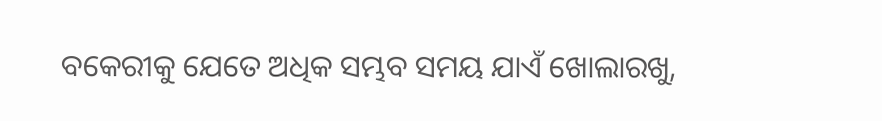ବକେରୀକୁ ଯେତେ ଅଧିକ ସମ୍ଭବ ସମୟ ଯାଏଁ ଖୋଲାରଖୁ,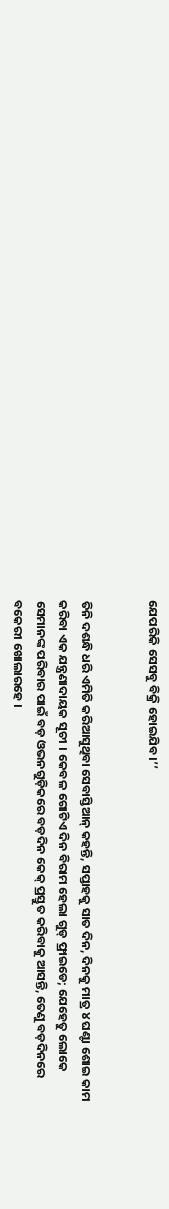ଯେପରିକି ସେସବୁ ବିକ୍ରି ହୋଇଯିବ।’’


ତିନି ଦଶନ୍ଧି ଧରି ଏମିତି କରିଆସୁଥିବା ସେବାସ୍ତିଆନ୍ କହନ୍ତି, ସପ୍ତାହକୁ ସାତ ଦିନ, ଦିନକୁ ମାତ୍ର ୪ ଘଣ୍ଟା ଶୋଇ କାମ କରିବା ଏକ ଯନ୍ତ୍ରଣାଦାୟକ ସୂଚୀ । କେବଳ ଗୋଟିଏ ଦିନ ବିରାମ ହେଲା ଗୁଡ୍ ଫ୍ରାଇଡେ; ଯେହେତୁ ଲୋକେ ସେମାନଙ୍କ ପରିବାର ପାଇଁ ବଡ଼ ଓଭନଗୁଡ଼ିକରେ ବଡ଼ଦିନ କେକ୍ ପ୍ରସ୍ତୁତ କରିବାକୁ ଆସନ୍ତି, ତେଣୁ ବଡ଼ଦିନରେ ବକେରୀ ଖୋଲାରହେ ।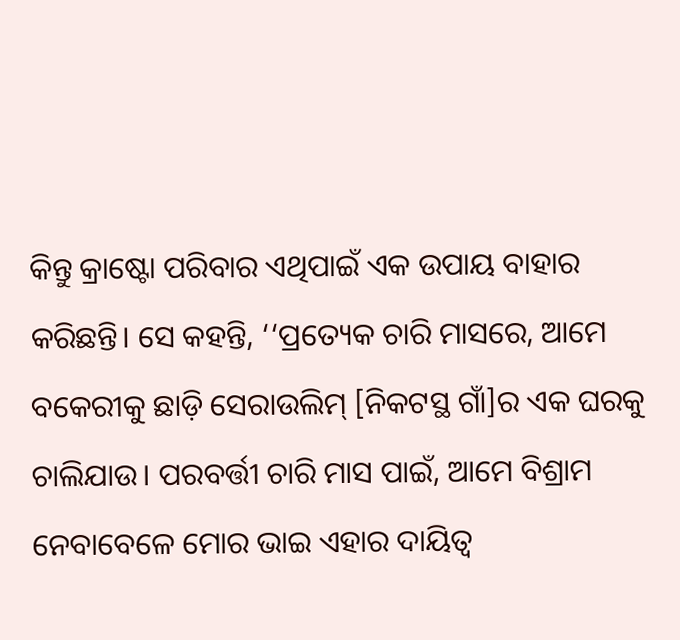କିନ୍ତୁ କ୍ରାଷ୍ଟୋ ପରିବାର ଏଥିପାଇଁ ଏକ ଉପାୟ ବାହାର କରିଛନ୍ତି। ସେ କହନ୍ତି, ‘‘ପ୍ରତ୍ୟେକ ଚାରି ମାସରେ, ଆମେ ବକେରୀକୁ ଛାଡ଼ି ସେରାଉଲିମ୍ [ନିକଟସ୍ଥ ଗାଁ]ର ଏକ ଘରକୁ ଚାଲିଯାଉ। ପରବର୍ତ୍ତୀ ଚାରି ମାସ ପାଇଁ, ଆମେ ବିଶ୍ରାମ ନେବାବେଳେ ମୋର ଭାଇ ଏହାର ଦାୟିତ୍ୱ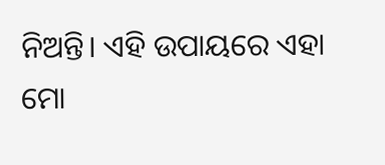ନିଅନ୍ତି। ଏହି ଉପାୟରେ ଏହା ମୋ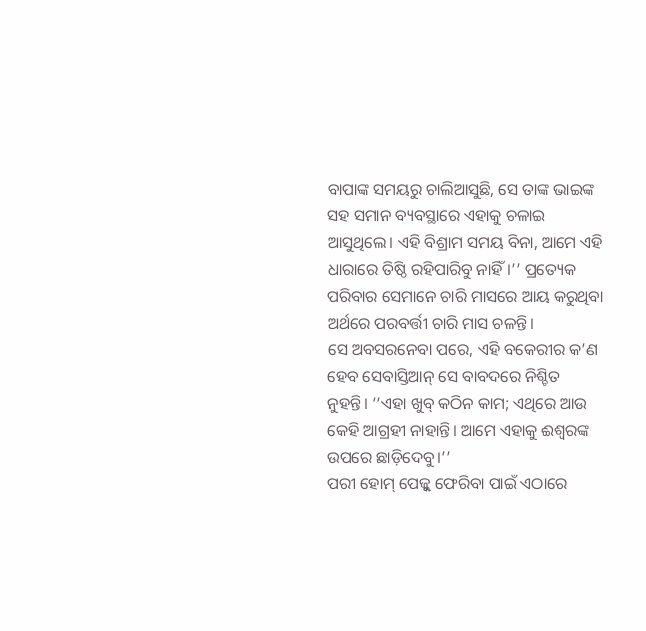ବାପାଙ୍କ ସମୟରୁ ଚାଲିଆସୁଛି, ସେ ତାଙ୍କ ଭାଇଙ୍କ ସହ ସମାନ ବ୍ୟବସ୍ଥାରେ ଏହାକୁ ଚଳାଇ ଆସୁଥିଲେ। ଏହି ବିଶ୍ରାମ ସମୟ ବିନା, ଆମେ ଏହି ଧାରାରେ ତିଷ୍ଠି ରହିପାରିବୁ ନାହିଁ।’’ ପ୍ରତ୍ୟେକ ପରିବାର ସେମାନେ ଚାରି ମାସରେ ଆୟ କରୁଥିବା ଅର୍ଥରେ ପରବର୍ତ୍ତୀ ଚାରି ମାସ ଚଳନ୍ତି।
ସେ ଅବସରନେବା ପରେ, ଏହି ବକେରୀର କ’ଣ ହେବ ସେବାସ୍ତିଆନ୍ ସେ ବାବଦରେ ନିଶ୍ଚିତ ନୁହନ୍ତି। ‘‘ଏହା ଖୁବ୍ କଠିନ କାମ; ଏଥିରେ ଆଉ କେହି ଆଗ୍ରହୀ ନାହାନ୍ତି। ଆମେ ଏହାକୁ ଈଶ୍ୱରଙ୍କ ଉପରେ ଛାଡ଼ିଦେବୁ।’’
ପରୀ ହୋମ୍ ପେଜ୍କୁ ଫେରିବା ପାଇଁ ଏଠାରେ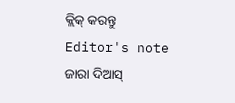କ୍ଲିକ୍ କରନ୍ତୁ
Editor's note
ଜାରା ଦିଆସ୍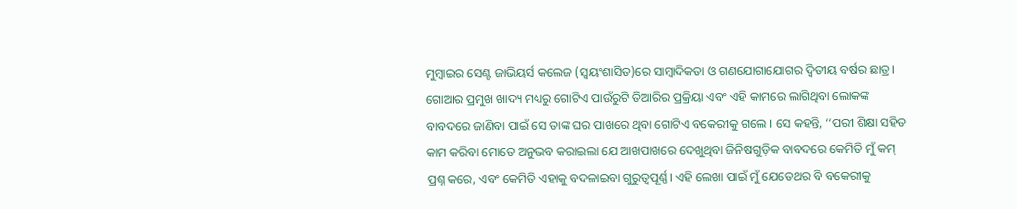ମୁମ୍ବାଇର ସେଣ୍ଟ ଜାଭିୟର୍ସ କଲେଜ (ସ୍ୱୟଂଶାସିତ)ରେ ସାମ୍ବାଦିକତା ଓ ଗଣଯୋଗାଯୋଗର ଦ୍ୱିତୀୟ ବର୍ଷର ଛାତ୍ର। ଗୋଆର ପ୍ରମୁଖ ଖାଦ୍ୟ ମଧ୍ୟରୁ ଗୋଟିଏ ପାଉଁରୁଟି ତିଆରିର ପ୍ରକ୍ରିୟା ଏବଂ ଏହି କାମରେ ଲାଗିଥିବା ଲୋକଙ୍କ ବାବଦରେ ଜାଣିବା ପାଇଁ ସେ ତାଙ୍କ ଘର ପାଖରେ ଥିବା ଗୋଟିଏ ବକେରୀକୁ ଗଲେ । ସେ କହନ୍ତି, ‘‘ପରୀ ଶିକ୍ଷା ସହିତ କାମ କରିବା ମୋତେ ଅନୁଭବ କରାଇଲା ଯେ ଆଖପାଖରେ ଦେଖୁଥିବା ଜିନିଷଗୁଡ଼ିକ ବାବଦରେ କେମିତି ମୁଁ କମ୍ ପ୍ରଶ୍ନ କରେ, ଏବଂ କେମିତି ଏହାକୁ ବଦଳାଇବା ଗୁରୁତ୍ୱପୂର୍ଣ୍ଣ। ଏହି ଲେଖା ପାଇଁ ମୁଁ ଯେତେଥର ବି ବକେରୀକୁ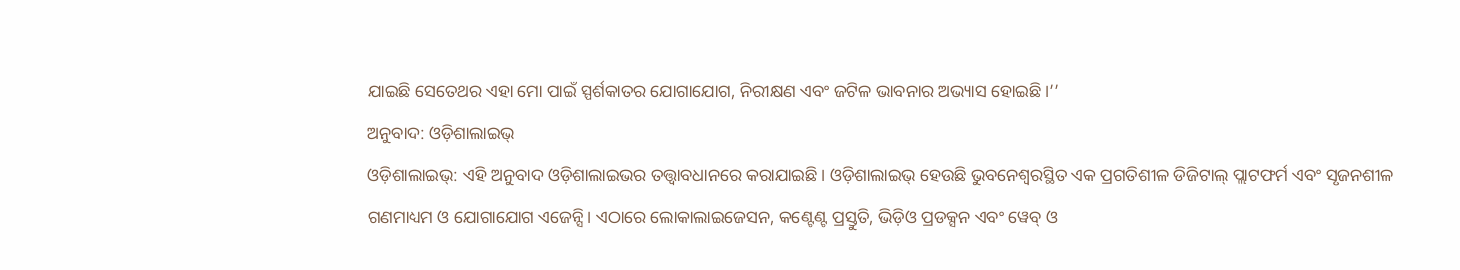ଯାଇଛି ସେତେଥର ଏହା ମୋ ପାଇଁ ସ୍ପର୍ଶକାତର ଯୋଗାଯୋଗ, ନିରୀକ୍ଷଣ ଏବଂ ଜଟିଳ ଭାବନାର ଅଭ୍ୟାସ ହୋଇଛି।’’
ଅନୁବାଦ: ଓଡ଼ିଶାଲାଇଭ୍
ଓଡ଼ିଶାଲାଇଭ୍: ଏହି ଅନୁବାଦ ଓଡ଼ିଶାଲାଇଭର ତତ୍ତ୍ୱାବଧାନରେ କରାଯାଇଛି। ଓଡ଼ିଶାଲାଇଭ୍ ହେଉଛି ଭୁବନେଶ୍ୱରସ୍ଥିତ ଏକ ପ୍ରଗତିଶୀଳ ଡିଜିଟାଲ୍ ପ୍ଲାଟଫର୍ମ ଏବଂ ସୃଜନଶୀଳ ଗଣମାଧ୍ୟମ ଓ ଯୋଗାଯୋଗ ଏଜେନ୍ସି। ଏଠାରେ ଲୋକାଲାଇଜେସନ, କଣ୍ଟେଣ୍ଟ ପ୍ରସ୍ତୁତି, ଭିଡ଼ିଓ ପ୍ରଡକ୍ସନ ଏବଂ ୱେବ୍ ଓ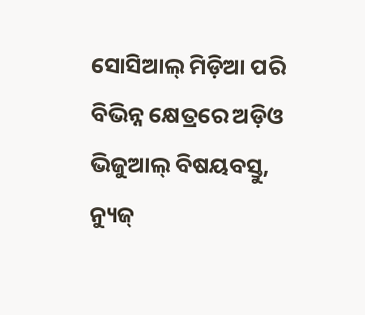ସୋସିଆଲ୍ ମିଡ଼ିଆ ପରି ବିଭିନ୍ନ କ୍ଷେତ୍ରରେ ଅଡ଼ିଓ ଭିଜୁଆଲ୍ ବିଷୟବସ୍ତୁ, ନ୍ୟୁଜ୍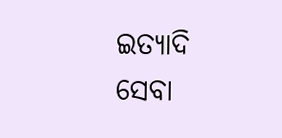ଇତ୍ୟାଦି ସେବା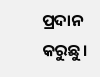ପ୍ରଦାନ କରୁଛୁ।